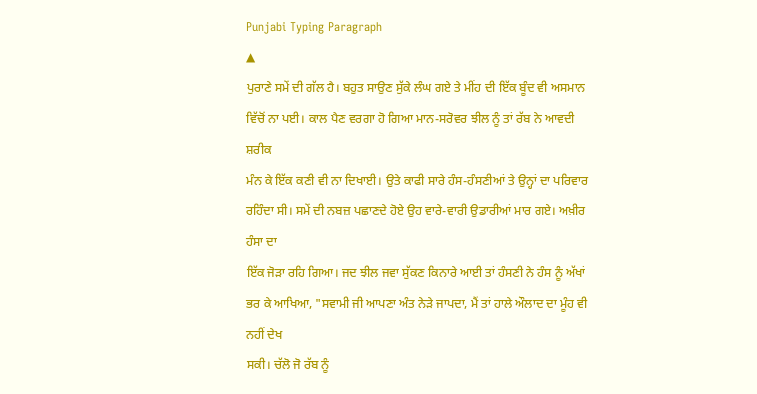Punjabi Typing Paragraph
▲
ਪੁਰਾਣੇ ਸਮੇਂ ਦੀ ਗੱਲ ਹੈ। ਬਹੁਤ ਸਾਉਣ ਸੁੱਕੇ ਲੰਘ ਗਏ ਤੇ ਮੀਂਹ ਦੀ ਇੱਕ ਬੂੰਦ ਵੀ ਅਸਮਾਨ ਵਿੱਚੋਂ ਨਾ ਪਈ। ਕਾਲ ਪੈਣ ਵਰਗਾ ਹੋ ਗਿਆ ਮਾਨ-ਸਰੋਵਰ ਝੀਲ ਨੂੰ ਤਾਂ ਰੱਬ ਨੇ ਆਵਦੀ ਸ਼ਰੀਕ
ਮੰਨ ਕੇ ਇੱਕ ਕਣੀ ਵੀ ਨਾ ਦਿਖਾਈ। ਉਤੇ ਕਾਫੀ ਸਾਰੇ ਹੰਸ-ਹੰਸਣੀਆਂ ਤੇ ਉਨ੍ਹਾਂ ਦਾ ਪਰਿਵਾਰ ਰਹਿੰਦਾ ਸੀ। ਸਮੇਂ ਦੀ ਨਬਜ਼ ਪਛਾਣਦੇ ਹੋਏ ਉਹ ਵਾਰੇ-ਵਾਰੀ ਉਡਾਰੀਆਂ ਮਾਰ ਗਏ। ਅਖ਼ੀਰ ਹੰਸਾ ਦਾ
ਇੱਕ ਜੋੜਾ ਰਹਿ ਗਿਆ। ਜਦ ਝੀਲ ਜਵਾ ਸੁੱਕਣ ਕਿਨਾਰੇ ਆਈ ਤਾਂ ਹੰਸਣੀ ਨੇ ਹੰਸ ਨੂੰ ਅੱਖਾਂ ਭਰ ਕੇ ਆਖਿਆ, "ਸਵਾਮੀ ਜੀ ਆਪਣਾ ਅੰਤ ਨੇੜੇ ਜਾਪਦਾ, ਮੈਂ ਤਾਂ ਹਾਲੇ ਔਲਾਦ ਦਾ ਮੂੰਹ ਵੀ ਨਹੀਂ ਦੇਖ
ਸਕੀ। ਚੱਲੋ ਜੋ ਰੱਬ ਨੂੰ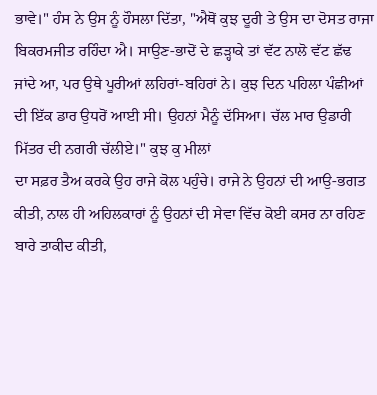ਭਾਵੇ।" ਹੰਸ ਨੇ ਉਸ ਨੂੰ ਹੌਸਲਾ ਦਿੱਤਾ, "ਐਥੋਂ ਕੁਝ ਦੂਰੀ ਤੇ ਉਸ ਦਾ ਦੋਸਤ ਰਾਜਾ ਬਿਕਰਮਜੀਤ ਰਹਿੰਦਾ ਐ। ਸਾਉਣ-ਭਾਦੋਂ ਦੇ ਛੜ੍ਹਾਕੇ ਤਾਂ ਵੱਟ ਨਾਲੋ ਵੱਟ ਛੱਢ
ਜਾਂਦੇ ਆ, ਪਰ ਉਥੇ ਪੂਰੀਆਂ ਲਹਿਰਾਂ-ਬਹਿਰਾਂ ਨੇ। ਕੁਝ ਦਿਨ ਪਹਿਲਾ ਪੰਛੀਆਂ ਦੀ ਇੱਕ ਡਾਰ ਉਧਰੋਂ ਆਈ ਸੀ। ਉਹਨਾਂ ਮੈਨੂੰ ਦੱਸਿਆ। ਚੱਲ ਮਾਰ ਉਡਾਰੀ ਮਿੱਤਰ ਦੀ ਨਗਰੀ ਚੱਲੀਏ।" ਕੁਝ ਕੁ ਮੀਲਾਂ
ਦਾ ਸਫ਼ਰ ਤੈਅ ਕਰਕੇ ਉਹ ਰਾਜੇ ਕੋਲ ਪਹੁੰਚੇ। ਰਾਜੇ ਨੇ ਉਹਨਾਂ ਦੀ ਆਉ-ਭਗਤ ਕੀਤੀ, ਨਾਲ ਹੀ ਅਹਿਲਕਾਰਾਂ ਨੂੰ ਉਹਨਾਂ ਦੀ ਸੇਵਾ ਵਿੱਚ ਕੋਈ ਕਸਰ ਨਾ ਰਹਿਣ ਬਾਰੇ ਤਾਕੀਦ ਕੀਤੀ,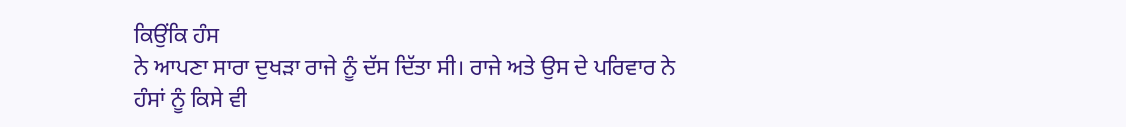ਕਿਉਂਕਿ ਹੰਸ
ਨੇ ਆਪਣਾ ਸਾਰਾ ਦੁਖੜਾ ਰਾਜੇ ਨੂੰ ਦੱਸ ਦਿੱਤਾ ਸੀ। ਰਾਜੇ ਅਤੇ ਉਸ ਦੇ ਪਰਿਵਾਰ ਨੇ ਹੰਸਾਂ ਨੂੰ ਕਿਸੇ ਵੀ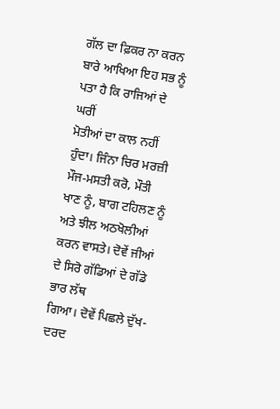ਗੱਲ ਦਾ ਫ਼ਿਕਰ ਨਾ ਕਰਨ ਬਾਰੇ ਆਖਿਆ ਇਹ ਸਭ ਨੂੰ ਪਤਾ ਹੈ ਕਿ ਰਾਜਿਆਂ ਦੇ ਘਰੀਂ
ਮੋਤੀਆਂ ਦਾ ਕਾਲ ਨਹੀਂ ਹੁੰਦਾ। ਜਿੰਨਾ ਚਿਰ ਮਰਜ਼ੀ ਮੌਜ-ਮਸਤੀ ਕਰੋ, ਮੌਤੀ ਖਾਣ ਨੂੰ, ਬਾਗ ਟਹਿਲਣ ਨੂੰ ਅਤੇ ਝੀਲ ਅਠਖੋਲੀਆਂ ਕਰਨ ਵਾਸਤੇ। ਦੋਵੇਂ ਜੀਆਂ ਦੇ ਸਿਰੋ ਗੱਡਿਆਂ ਦੇ ਗੱਡੇ ਭਾਰ ਲੱਥ
ਗਿਆ। ਦੋਵੇਂ ਪਿਛਲੇ ਦੁੱਖ-ਦਰਦ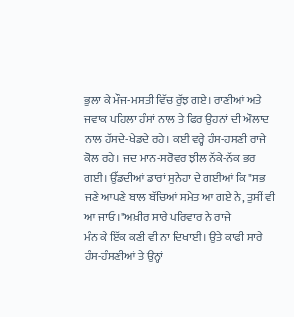ਭੁਲਾ ਕੇ ਮੌਜ-ਮਸਤੀ ਵਿੱਚ ਰੁੱਝ ਗਏ। ਰਾਣੀਆਂ ਅਤੇ ਜਵਾਕ ਪਹਿਲਾ ਹੰਸਾਂ ਨਾਲ ਤੇ ਫਿਰ ਉਹਨਾਂ ਦੀ ਔਲਾਦ ਨਾਲ ਹੱਸਦੇ-ਖੇਡਦੇ ਰਹੇ। ਕਈ ਵਰ੍ਹੇ ਹੰਸ-ਹਸਣੀ ਰਾਜੇ
ਕੋਲ ਰਹੇ। ਜਦ ਮਾਨ-ਸਰੋਵਰ ਝੀਲ ਨੱਕੇ-ਨੱਕ ਭਰ ਗਈ। ਉੱਡਦੀਆਂ ਡਾਰਾਂ ਸੁਨੇਹਾ ਦੇ ਗਈਆਂ ਕਿ "ਸਭ ਜਣੇ ਆਪਣੇ ਬਾਲ ਬੱਚਿਆਂ ਸਮੇਤ ਆ ਗਏ ਨੇ, ਤੁਸੀਂ ਵੀ ਆ ਜਾਓ।"ਅਖ਼ੀਰ ਸਾਰੇ ਪਰਿਵਾਰ ਨੇ ਰਾਜੇ
ਮੰਨ ਕੇ ਇੱਕ ਕਣੀ ਵੀ ਨਾ ਦਿਖਾਈ। ਉਤੇ ਕਾਫੀ ਸਾਰੇ ਹੰਸ-ਹੰਸਣੀਆਂ ਤੇ ਉਨ੍ਹਾਂ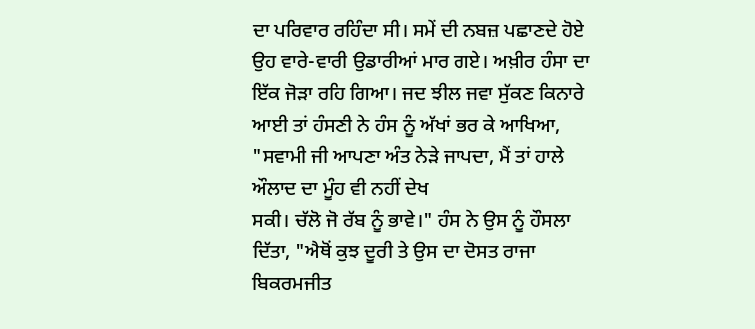ਦਾ ਪਰਿਵਾਰ ਰਹਿੰਦਾ ਸੀ। ਸਮੇਂ ਦੀ ਨਬਜ਼ ਪਛਾਣਦੇ ਹੋਏ ਉਹ ਵਾਰੇ-ਵਾਰੀ ਉਡਾਰੀਆਂ ਮਾਰ ਗਏ। ਅਖ਼ੀਰ ਹੰਸਾ ਦਾ
ਇੱਕ ਜੋੜਾ ਰਹਿ ਗਿਆ। ਜਦ ਝੀਲ ਜਵਾ ਸੁੱਕਣ ਕਿਨਾਰੇ ਆਈ ਤਾਂ ਹੰਸਣੀ ਨੇ ਹੰਸ ਨੂੰ ਅੱਖਾਂ ਭਰ ਕੇ ਆਖਿਆ, "ਸਵਾਮੀ ਜੀ ਆਪਣਾ ਅੰਤ ਨੇੜੇ ਜਾਪਦਾ, ਮੈਂ ਤਾਂ ਹਾਲੇ ਔਲਾਦ ਦਾ ਮੂੰਹ ਵੀ ਨਹੀਂ ਦੇਖ
ਸਕੀ। ਚੱਲੋ ਜੋ ਰੱਬ ਨੂੰ ਭਾਵੇ।" ਹੰਸ ਨੇ ਉਸ ਨੂੰ ਹੌਸਲਾ ਦਿੱਤਾ, "ਐਥੋਂ ਕੁਝ ਦੂਰੀ ਤੇ ਉਸ ਦਾ ਦੋਸਤ ਰਾਜਾ ਬਿਕਰਮਜੀਤ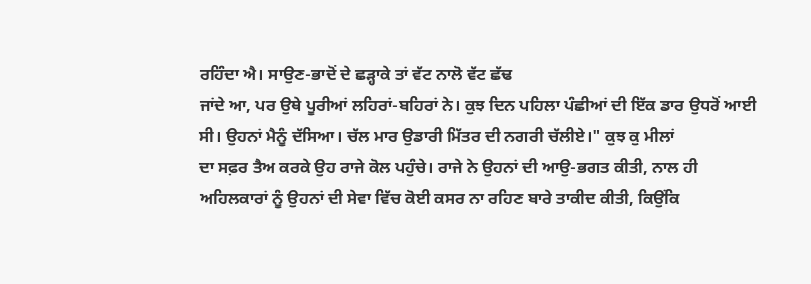ਰਹਿੰਦਾ ਐ। ਸਾਉਣ-ਭਾਦੋਂ ਦੇ ਛੜ੍ਹਾਕੇ ਤਾਂ ਵੱਟ ਨਾਲੋ ਵੱਟ ਛੱਢ
ਜਾਂਦੇ ਆ, ਪਰ ਉਥੇ ਪੂਰੀਆਂ ਲਹਿਰਾਂ-ਬਹਿਰਾਂ ਨੇ। ਕੁਝ ਦਿਨ ਪਹਿਲਾ ਪੰਛੀਆਂ ਦੀ ਇੱਕ ਡਾਰ ਉਧਰੋਂ ਆਈ ਸੀ। ਉਹਨਾਂ ਮੈਨੂੰ ਦੱਸਿਆ। ਚੱਲ ਮਾਰ ਉਡਾਰੀ ਮਿੱਤਰ ਦੀ ਨਗਰੀ ਚੱਲੀਏ।" ਕੁਝ ਕੁ ਮੀਲਾਂ
ਦਾ ਸਫ਼ਰ ਤੈਅ ਕਰਕੇ ਉਹ ਰਾਜੇ ਕੋਲ ਪਹੁੰਚੇ। ਰਾਜੇ ਨੇ ਉਹਨਾਂ ਦੀ ਆਉ-ਭਗਤ ਕੀਤੀ, ਨਾਲ ਹੀ ਅਹਿਲਕਾਰਾਂ ਨੂੰ ਉਹਨਾਂ ਦੀ ਸੇਵਾ ਵਿੱਚ ਕੋਈ ਕਸਰ ਨਾ ਰਹਿਣ ਬਾਰੇ ਤਾਕੀਦ ਕੀਤੀ, ਕਿਉਂਕਿ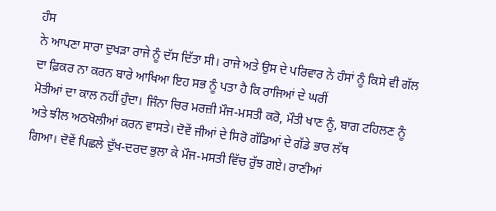ਹੰਸ
ਨੇ ਆਪਣਾ ਸਾਰਾ ਦੁਖੜਾ ਰਾਜੇ ਨੂੰ ਦੱਸ ਦਿੱਤਾ ਸੀ। ਰਾਜੇ ਅਤੇ ਉਸ ਦੇ ਪਰਿਵਾਰ ਨੇ ਹੰਸਾਂ ਨੂੰ ਕਿਸੇ ਵੀ ਗੱਲ ਦਾ ਫ਼ਿਕਰ ਨਾ ਕਰਨ ਬਾਰੇ ਆਖਿਆ ਇਹ ਸਭ ਨੂੰ ਪਤਾ ਹੈ ਕਿ ਰਾਜਿਆਂ ਦੇ ਘਰੀਂ
ਮੋਤੀਆਂ ਦਾ ਕਾਲ ਨਹੀਂ ਹੁੰਦਾ। ਜਿੰਨਾ ਚਿਰ ਮਰਜ਼ੀ ਮੌਜ-ਮਸਤੀ ਕਰੋ, ਮੌਤੀ ਖਾਣ ਨੂੰ, ਬਾਗ ਟਹਿਲਣ ਨੂੰ ਅਤੇ ਝੀਲ ਅਠਖੋਲੀਆਂ ਕਰਨ ਵਾਸਤੇ। ਦੋਵੇਂ ਜੀਆਂ ਦੇ ਸਿਰੋ ਗੱਡਿਆਂ ਦੇ ਗੱਡੇ ਭਾਰ ਲੱਥ
ਗਿਆ। ਦੋਵੇਂ ਪਿਛਲੇ ਦੁੱਖ-ਦਰਦ ਭੁਲਾ ਕੇ ਮੌਜ-ਮਸਤੀ ਵਿੱਚ ਰੁੱਝ ਗਏ। ਰਾਣੀਆਂ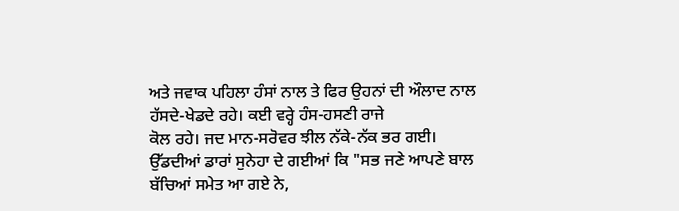ਅਤੇ ਜਵਾਕ ਪਹਿਲਾ ਹੰਸਾਂ ਨਾਲ ਤੇ ਫਿਰ ਉਹਨਾਂ ਦੀ ਔਲਾਦ ਨਾਲ ਹੱਸਦੇ-ਖੇਡਦੇ ਰਹੇ। ਕਈ ਵਰ੍ਹੇ ਹੰਸ-ਹਸਣੀ ਰਾਜੇ
ਕੋਲ ਰਹੇ। ਜਦ ਮਾਨ-ਸਰੋਵਰ ਝੀਲ ਨੱਕੇ-ਨੱਕ ਭਰ ਗਈ। ਉੱਡਦੀਆਂ ਡਾਰਾਂ ਸੁਨੇਹਾ ਦੇ ਗਈਆਂ ਕਿ "ਸਭ ਜਣੇ ਆਪਣੇ ਬਾਲ ਬੱਚਿਆਂ ਸਮੇਤ ਆ ਗਏ ਨੇ,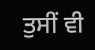ਤੁਸੀਂ ਵੀ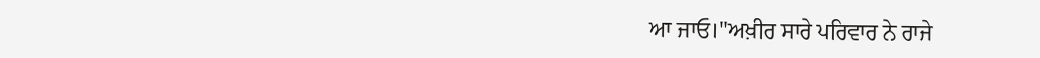ਆ ਜਾਓ।"ਅਖ਼ੀਰ ਸਾਰੇ ਪਰਿਵਾਰ ਨੇ ਰਾਜੇ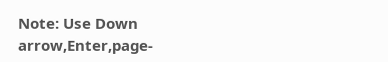Note: Use Down arrow,Enter,page-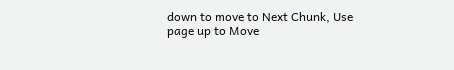down to move to Next Chunk, Use page up to Move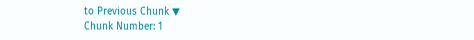to Previous Chunk ▼
Chunk Number: 1